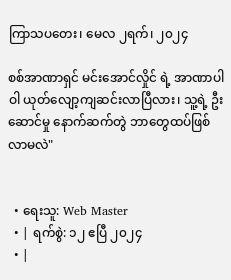ကြာသပတေး၊ မေလ ၂ရက်၊ ၂၀၂၄

စစ်အာဏာရှင် မင်းအောင်လှိုင် ရဲ့ အာဏာပါဝါ ယုတ်လျော့ကျဆင်းလာပြီလား၊ သူ့ရဲ့ ဦးဆောင်မှု နောက်ဆက်တွဲ ဘာတွေထပ်ဖြစ်လာမလဲ"


  • ရေးသူ: Web Master
  • | ရက်စွဲ: ၁၂ ဧပြီ ၂၀၂၄
  • |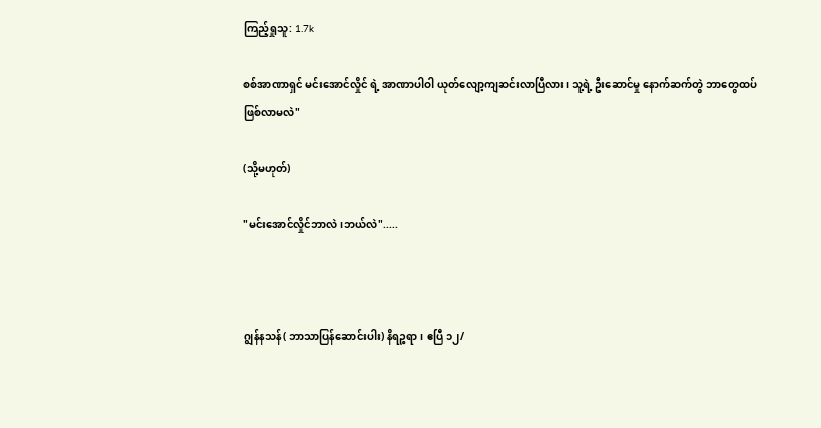ကြည့်ရှုသူ: 1.7k

စစ်အာဏာရှင် မင်းအောင်လှိုင် ရဲ့ အာဏာပါဝါ ယုတ်လျော့ကျဆင်းလာပြီလား၊ သူ့ရဲ့ ဦးဆောင်မှု နောက်ဆက်တွဲ ဘာတွေထပ်ဖြစ်လာမလဲ"

(သို့မဟုတ်)

"မင်းအောင်လှိုင်ဘာလဲ၊ဘယ်လဲ".....



ဂျွန်နသန်( ဘာသာပြန်ဆောင်းပါး) နိရဉ္စရာ၊ ဧပြီ ၁၂/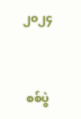၂၀၂၄



 စစ်ပွဲ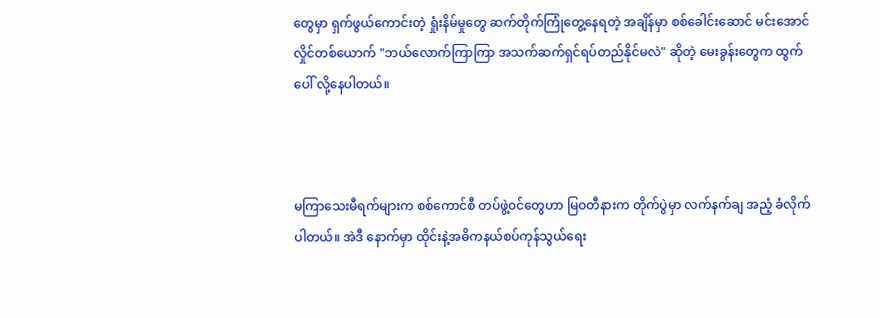တွေမှာ ရှက်ဖွယ်ကောင်းတဲ့ ရှုံးနိမ်မှုတွေ ဆက်တိုက်ကြုံတွေ့နေရတဲ့ အချိန်မှာ စစ်ခေါင်းဆောင် မင်းအောင်လှိုင်တစ်ယောက် "ဘယ်လောက်ကြာကြာ အသက်ဆက်ရှင်ရပ်တည်နိုင်မလဲ" ဆိုတဲ့ မေးခွန်းတွေက ထွက်ပေါ် လို့နေပါတယ်။



မကြာသေးမီရက်များက စစ်ကောင်စီ တပ်ဖွဲ့၀င်တွေဟာ မြဝတီနားက တိုက်ပွဲမှာ လက်နက်ချ အညံ့ ခံလိုက်ပါတယ်။ အဲဒီ နောက်မှာ ထိုင်းနဲ့အဓိကနယ်စပ်ကုန်သွယ်ရေး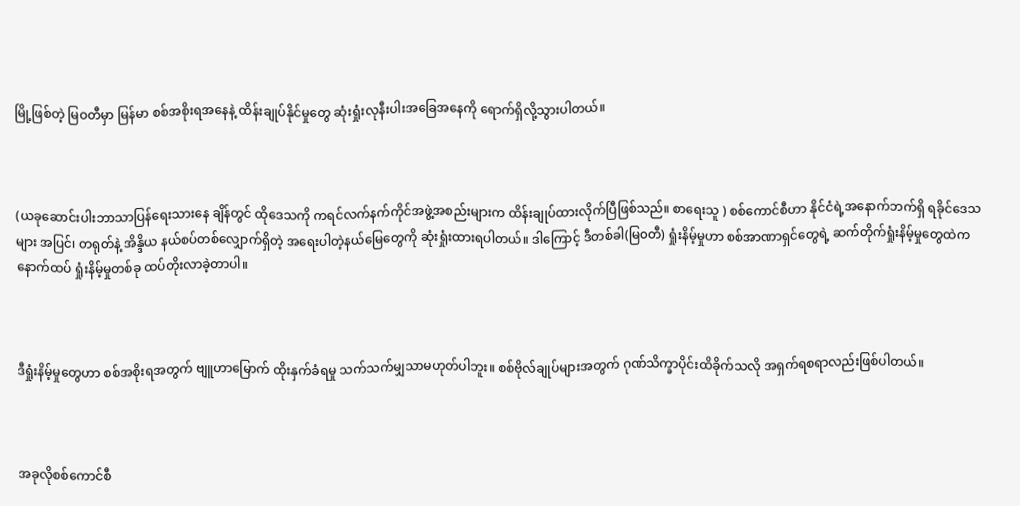မြို့ဖြစ်တဲ့ မြဝတီမှာ မြန်မာ စစ်အစိုးရအနေနဲ့ ထိန်းချုပ်နိုင်မှုတွေ ဆုံးရှုံးလုနီးပါးအခြေအနေကို ရောက်ရှိလို့သွားပါတယ်။



(ယခုဆောင်းပါးဘာသာပြန်ရေးသားနေ ချိန်တွင် ထိုဒေသကို ကရင်လက်နက်ကိုင်အဖွဲ့အစည်းများက ထိန်းချုပ်ထားလိုက်ပြီဖြစ်သည်။ စာရေးသူ ) စစ်ကောင်စီဟာ နိုင်ငံရဲ့အနောက်ဘက်ရှိ ရခိုင်ဒေသများ အပြင်၊ တရုတ်နဲ့ အိန္ဒိယ နယ်စပ်တစ်လျှောက်ရှိတဲ့ အရေးပါတဲ့နယ်မြေတွေကို ဆုံးရှုံးထားရပါတယ်။ ဒါကြောင့် ဒီတစ်ခါ(မြ၀တီ) ရှုံးနိမ့်မှုဟာ စစ်အာဏာရှင်တွေရဲ့ ဆက်တိုက်ရှုံးနိမ့်မှုတွေထဲက နောက်ထပ် ရှုံးနိမ့်မှုတစ်ခု ထပ်တိုးလာခဲ့တာပါ။



ဒီရှုံးနိမ့်မှုတွေဟာ စစ်အစိုးရအတွက် ဗျူဟာမြောက် ထိုးနှက်ခံရမှု သက်သက်မျှသာမဟုတ်ပါဘူး။ စစ်ဗိုလ်ချုပ်များအတွက် ဂုဏ်သိက္ခာပိုင်းထိခိုက်သလို အရှက်ရစရာလည်းဖြစ်ပါတယ်။



အခုလိုစစ်ကောင်စီ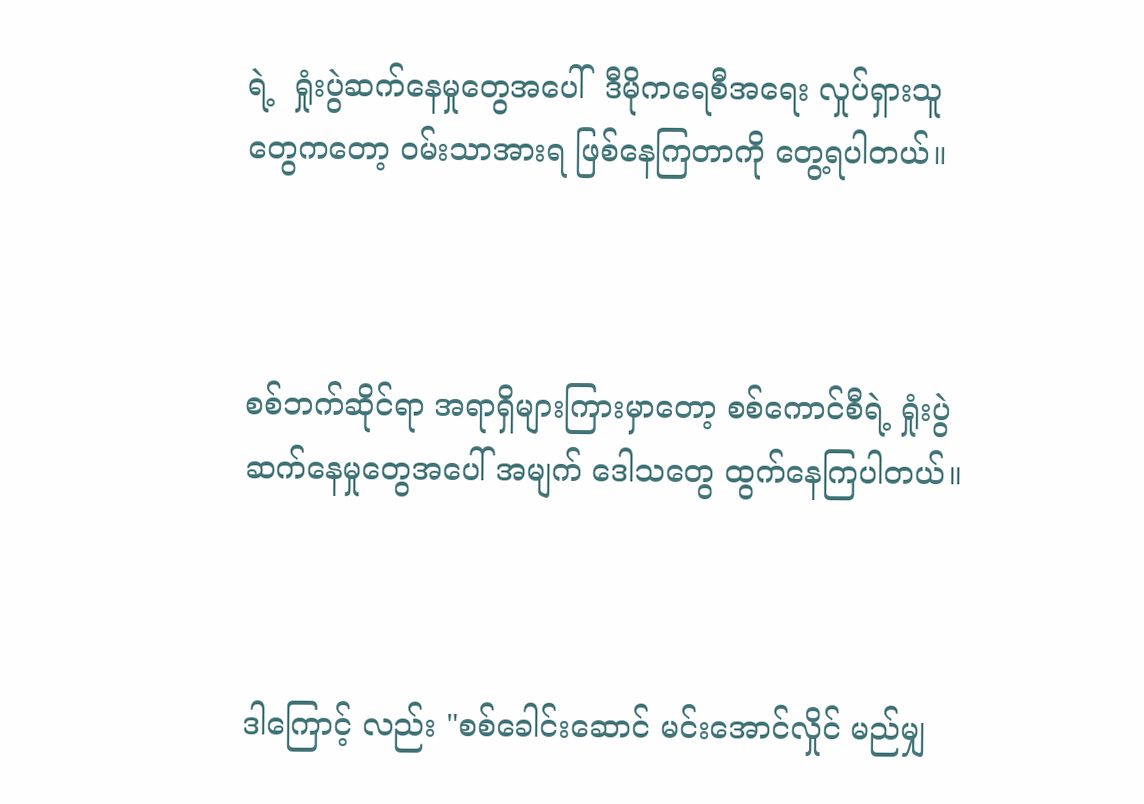ရဲ့  ရှုံးပွဲဆက်နေမှုတွေအပေါ်  ဒီမိုကရေစီအရေး လှုပ်ရှားသူတွေကတော့ ၀မ်းသာအားရ ဖြစ်နေကြတာကို တွေ့ရပါတယ်။



စစ်ဘက်ဆိုင်ရာ အရာရှိများကြားမှာတော့ စစ်ကောင်စီရဲ့ ရှုံးပွဲဆက်နေမှုတွေအပေါ် အမျက် ဒေါသတွေ ထွက်နေကြပါတယ်။



ဒါကြောင့် လည်း "စစ်ခေါင်းဆောင် မင်းအောင်လှိုင် မည်မျှ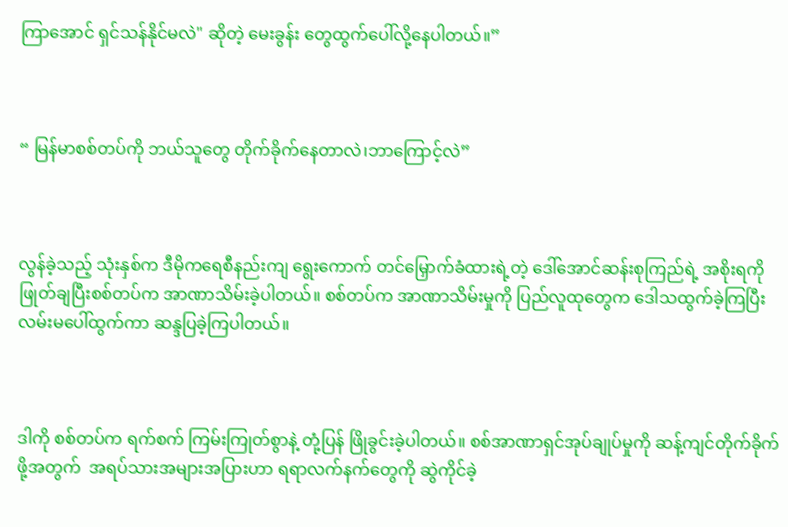ကြာအောင် ရှင်သန်နိုင်မလဲ" ဆိုတဲ့ မေးခွန်း တွေထွက်ပေါ်လို့နေပါတယ်။”



“ မြန်မာစစ်တပ်ကို ဘယ်သူတွေ တိုက်ခိုက်နေတာလဲ၊ဘာကြောင့်လဲ”



လွန်ခဲ့သည့် သုံးနှစ်က ဒီမိုကရေစီနည်းကျ ရွေးကောက် တင်မြှောက်ခံထားရဲ့တဲ့ ဒေါ်အောင်ဆန်းစုကြည်ရဲ့ အစိုးရကို ဖြုတ်ချပြီးစစ်တပ်က အာဏာသိမ်းခဲ့ပါတယ်။ စစ်တပ်က အာဏာသိမ်းမှုကို ပြည်လူထုတွေက ဒေါသထွက်ခဲ့ကြပြီးလမ်းမပေါ်ထွက်ကာ ဆန္ဒပြခဲ့ကြပါတယ်။



ဒါကို စစ်တပ်က ရက်စက် ကြမ်းကြုတ်စွာနဲ့ တုံ့ပြန် ဖြိုခွင်းခဲ့ပါတယ်။ စစ်အာဏာရှင်အုပ်ချုပ်မှုကို ဆန့်ကျင်တိုက်ခိုက်ဖို့အတွက်  အရပ်သားအများအပြားဟာ ရရာလက်နက်တွေကို ဆွဲကိုင်ခဲ့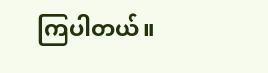ကြပါတယ်။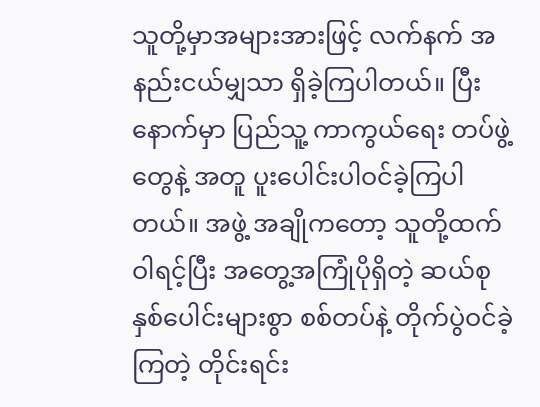သူတို့မှာအများအားဖြင့် လက်နက် အနည်းငယ်မျှသာ ရှိခဲ့ကြပါတယ်။ ပြီးနောက်မှာ ပြည်သူ့ ကာကွယ်ရေး တပ်ဖွဲ့တွေနဲ့ အတူ ပူးပေါင်းပါဝင်ခဲ့ကြပါတယ်။ အဖွဲ့ အချိုကတော့ သူတို့ထက် ဝါရင့်ပြီး အတွေ့အကြုံပိုရှိတဲ့ ဆယ်စုနှစ်ပေါင်းများစွာ စစ်တပ်နဲ့ တိုက်ပွဲဝင်ခဲ့ကြတဲ့ တိုင်းရင်း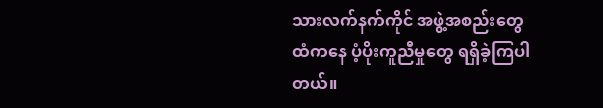သားလက်နက်ကိုင် အဖွဲ့အစည်းတွေထံကနေ ပံ့ပိုးကူညီမှုတွေ ရရှိခဲ့ကြပါတယ်။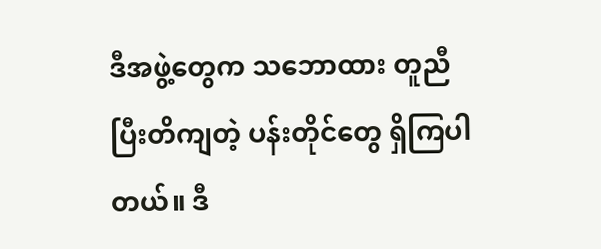ဒီအဖွဲ့တွေက သဘောထား တူညီပြီးတိကျတဲ့ ပန်းတိုင်တွေ ရှိကြပါတယ်။ ဒီ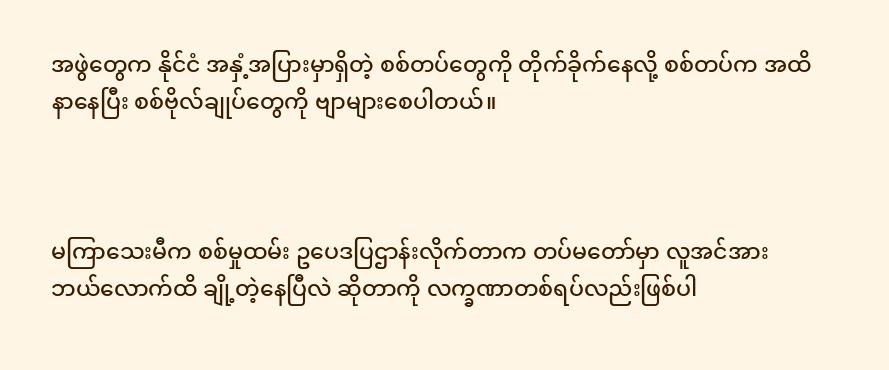အဖွဲတွေက နိုင်ငံ အနှံ့အပြားမှာရှိတဲ့ စစ်တပ်တွေကို တိုက်ခိုက်နေလို့ စစ်တပ်က အထိနာနေပြီး စစ်ဗိုလ်ချုပ်တွေကို ဗျာများစေပါတယ်။



မကြာသေးမီက စစ်မှုထမ်း ဥပေဒပြဌာန်းလိုက်တာက တပ်မတော်မှာ လူအင်အား ဘယ်လောက်ထိ ချို့တဲ့နေပြီလဲ ဆိုတာကို လက္ခဏာတစ်ရပ်လည်းဖြစ်ပါ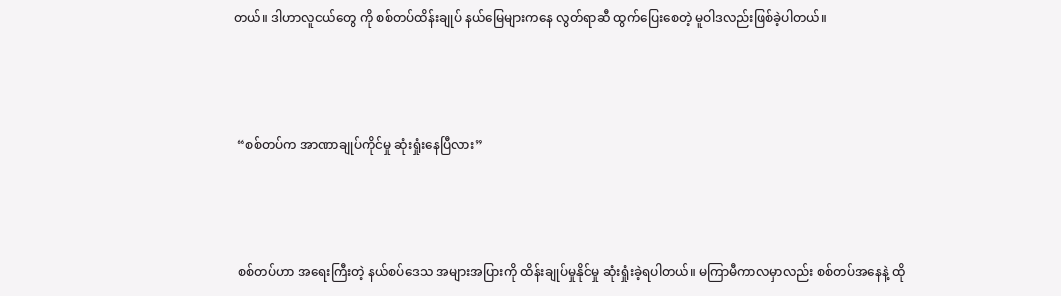တယ်။ ဒါဟာလူငယ်တွေ ကို စစ်တပ်ထိန်းချုပ် နယ်မြေများကနေ လွတ်ရာဆီ ထွက်ပြေးစေတဲ့ မူဝါဒလည်းဖြစ်ခဲ့ပါတယ်။



 “စစ်တပ်က အာဏာချုပ်ကိုင်မှု ဆုံးရှုံးနေပြီလား”



 စစ်တပ်ဟာ အရေးကြီးတဲ့ နယ်စပ်ဒေသ အများအပြားကို ထိန်းချုပ်မှုနိုင်မှု ဆုံးရှုံးခဲ့ရပါတယ်။ မကြာမီကာလမှာလည်း စစ်တပ်အနေနဲ့ ထို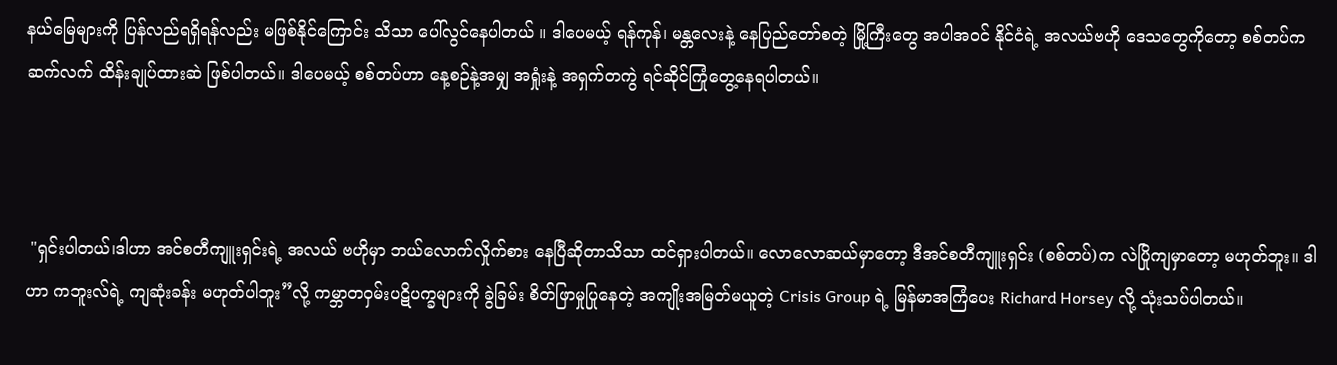နယ်မြေများကို ပြန်လည်ရရှိရန်လည်း မဖြစ်နိုင်ကြောင်း သိသာ ပေါ်လွင်နေပါတယ် ။ ဒါပေမယ့် ရန်ကုန်၊ မန္တလေးနဲ့ နေပြည်တော်စတဲ့ မြို့ကြီးတွေ အပါအဝင် နိုင်ငံရဲ့ အလယ်ဗဟို ဒေသတွေကိုတော့ စစ်တပ်က ဆက်လက် ထိန်းချုပ်ထားဆဲ ဖြစ်ပါတယ်။ ဒါပေမယ့် စစ်တပ်ဟာ နေ့စဉ်နဲ့အမျှ အရှုံးနဲ့ အရှက်တကွဲ ရင်ဆိုင်ကြုံတွေ့နေရပါတယ်။



 "ရှင်းပါတယ်၊ဒါဟာ အင်စတီကျူးရှင်းရဲ့ အလယ် ဗဟိုမှာ ဘယ်လောက်လှိုက်စား နေပြီဆိုတာသိသာ ထင်ရှားပါတယ်။ လောလောဆယ်မှာတော့ ဒီအင်စတီကျူးရှင်း (စစ်တပ်)က လဲပြိုကျမှာတော့ မဟုတ်ဘူး။ ဒါဟာ ကဘူးလ်ရဲ့ ကျဆုံးခန်း မဟုတ်ပါဘူး”လို့ ကမ္ဘာတဝှမ်းပဋိပက္ခများကို ခွဲခြမ်း စိတ်ဖြာမှုပြုနေတဲ့ အကျိုးအမြတ်မယူတဲ့ Crisis Group ရဲ့ မြန်မာအကြံပေး Richard Horsey လို့ သုံးသပ်ပါတယ်။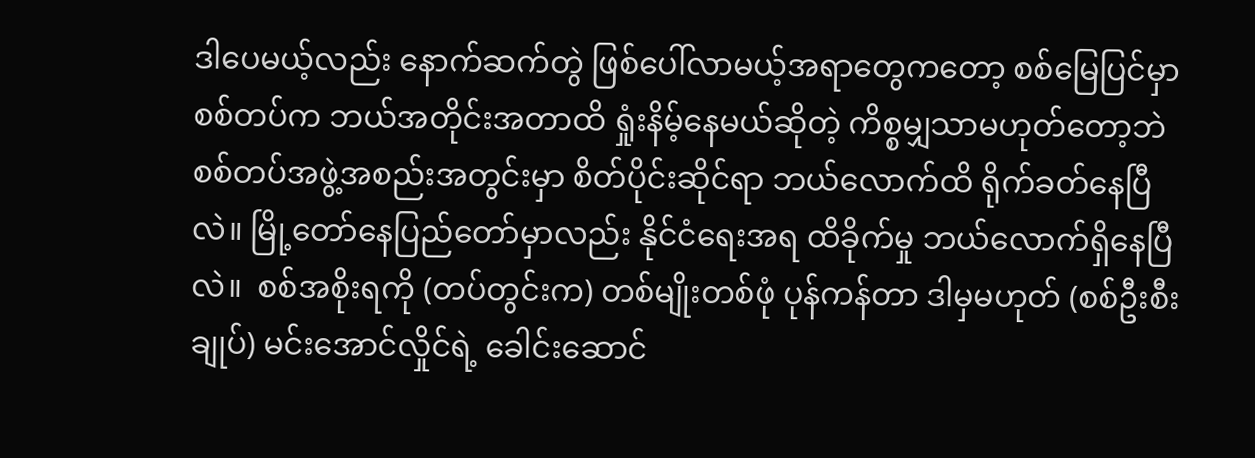ဒါပေမယ့်လည်း နောက်ဆက်တွဲ ဖြစ်ပေါ်လာမယ့်အရာတွေကတော့ စစ်မြေပြင်မှာ စစ်တပ်က ဘယ်အတိုင်းအတာထိ ရှုံးနိမ့်နေမယ်ဆိုတဲ့ ကိစ္စမျှသာမဟုတ်တော့ဘဲ စစ်တပ်အဖွဲ့အစည်းအတွင်းမှာ စိတ်ပိုင်းဆိုင်ရာ ဘယ်လောက်ထိ ရိုက်ခတ်နေပြီလဲ။ မြို့တော်နေပြည်တော်မှာလည်း နိုင်ငံရေးအရ ထိခိုက်မှု ဘယ်လောက်ရှိနေပြီလဲ။  စစ်အစိုးရကို (တပ်တွင်းက) တစ်မျိုးတစ်ဖုံ ပုန်ကန်တာ ဒါမှမဟုတ် (စစ်ဦးစီးချုပ်) မင်းအောင်လှိုင်ရဲ့ ခေါင်းဆောင်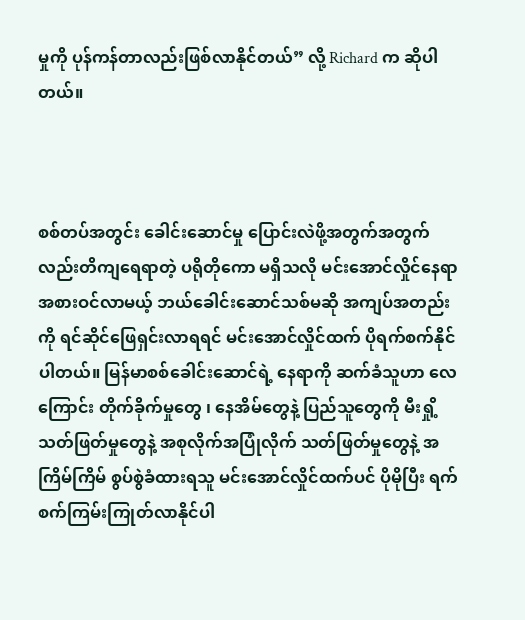မှုကို ပုန်ကန်တာလည်းဖြစ်လာနိုင်တယ်” လို့ Richard က ဆိုပါတယ်။



စစ်တပ်အတွင်း ခေါင်းဆောင်မှု ပြောင်းလဲဖို့အတွက်အတွက်လည်းတိကျရေရာတဲ့ ပရိုတိုကော မရှိသလို မင်းအောင်လှိုင်နေရာ အစားဝင်လာမယ့် ဘယ်ခေါင်းဆောင်သစ်မဆို အကျပ်အတည်းကို ရင်ဆိုင်ဖြေရှင်းလာရရင် မင်းအောင်လှိုင်ထက် ပိုရက်စက်နိုင်ပါတယ်။ မြန်မာစစ်ခေါင်းဆောင်ရဲ့ နေရာကို ဆက်ခံသူဟာ လေကြောင်း တိုက်ခိုက်မှုတွေ ၊ နေအိမ်တွေနဲ့ ပြည်သူတွေကို မီးရှို့ သတ်ဖြတ်မှုတွေနဲ့ အစုလိုက်အပြုံလိုက် သတ်ဖြတ်မှုတွေနဲ့ အကြိမ်ကြိမ် စွပ်စွဲခံထားရသူ မင်းအောင်လှိုင်ထက်ပင် ပိုမိုပြီး ရက်စက်ကြမ်းကြုတ်လာနိုင်ပါ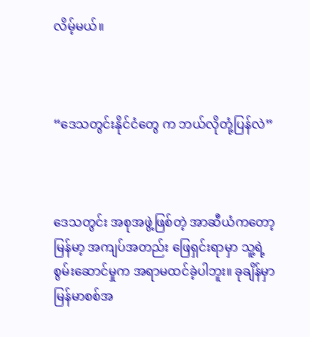လိမ့်မယ်။



“ဒေသတွင်းနိုင်ငံတွေ က ဘယ်လိုတုံ့ပြန်လဲ”



ဒေသတွင်း အစုအဖွဲ့ဖြစ်တဲ့ အာဆီယံကတော့ မြန်မာ့ အကျပ်အတည်း ဖြေရှင်းရာမှာ သူ့ရဲ့ စွမ်းဆောင်မှုက အရာမထင်ခဲ့ပါဘူး။ ခုချိန်မှာ မြန်မာစစ်အ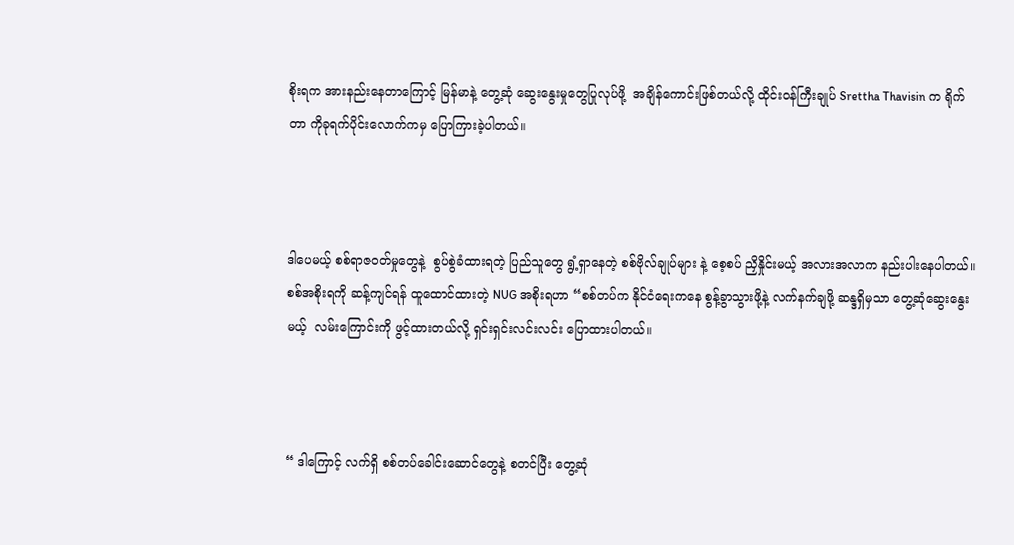စိုးရက အားနည်းနေတာကြောင့် မြန်မာနဲ့ တွေ့ဆုံ ဆွေးနွေးမှုတွေပြုလုပ်ဖို့  အချိန်ကောင်းဖြစ်တယ်လို့ ထိုင်းဝန်ကြီးချုပ် Srettha Thavisin က ရိုက်တာ ကိုခုရက်ပိုင်းလောက်ကမှ ပြောကြားခဲ့ပါတယ်။



ဒါပေမယ့် စစ်ရာဇဝတ်မှုတွေနဲ့  စွပ်စွဲခံထားရတဲ့ ပြည်သူတွေ ရွံ့ရှာနေတဲ့ စစ်ဗိုလ်ချုပ်များ နဲ့ စေ့စပ် ညှိနှိုင်းမယ့် အလားအလာက နည်းပါးနေပါတယ်။  စစ်အစိုးရကို ဆန့်ကျင်ရန် ထူထောင်ထားတဲ့ NUG အစိုးရဟာ “စစ်တပ်က နိုင်ငံရေးကနေ စွန့်ခွာသွားဖို့နဲ့ လက်နက်ချဖို့ ဆန္ဒရှိမှသာ တွေ့ဆုံဆွေးနွေးမယ့်  လမ်းကြောင်းကို ဖွင့်ထားတယ်လို့ ရှင်းရှင်းလင်းလင်း ပြောထားပါတယ်။



“ ဒါကြောင့် လက်ရှိ စစ်တပ်ခေါင်းဆောင်တွေနဲ့ စတင်ပြီး တွေ့ဆုံ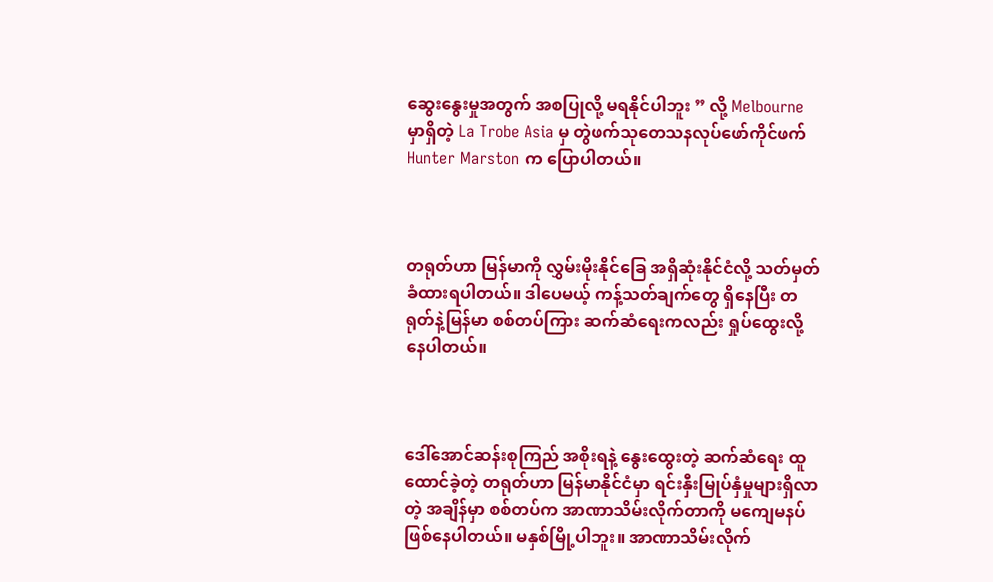ဆွေးနွေးမှုအတွက် အစပြုလို့ မရနိုင်ပါဘူး ” လို့ Melbourne မှာရှိတဲ့ La Trobe Asia မှ တွဲဖက်သုတေသနလုပ်ဖော်ကိုင်ဖက် Hunter Marston က ပြောပါတယ်။



တရုတ်ဟာ မြန်မာကို လွှမ်းမိုးနိုင်ခြေ အရှိဆုံးနိုင်ငံလို့ သတ်မှတ်ခံထားရပါတယ်။ ဒါပေမယ့် ကန့်သတ်ချက်တွေ ရှိနေပြီး တရုတ်နဲ့မြန်မာ စစ်တပ်ကြား ဆက်ဆံရေးကလည်း ရှုပ်ထွေးလို့ နေပါတယ်။



ဒေါ်အောင်ဆန်းစုကြည် အစိုးရနဲ့ နွေးထွေးတဲ့ ဆက်ဆံရေး ထူထောင်ခဲ့တဲ့ တရုတ်ဟာ မြန်မာနိုင်ငံမှာ ရင်းနှီးမြုပ်နှံမှုများရှိလာတဲ့ အချိန်မှာ စစ်တပ်က အာဏာသိမ်းလိုက်တာကို မကျေမနပ်ဖြစ်နေပါတယ်။ မနှစ်မြို့ပါဘူး။ အာဏာသိမ်းလိုက်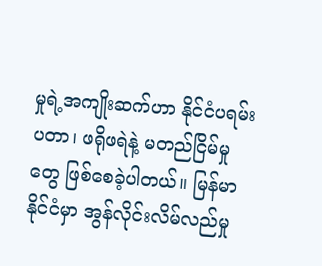မှုရဲ့အကျိုးဆက်ဟာ နိုင်ငံပရမ်းပတာ၊ ဖရိုဖရဲနဲ့ မတည်ငြိမ်မှုတွေ ဖြစ်စေခဲ့ပါတယ်။ မြန်မာနိုင်ငံမှာ အွန်လိုင်းလိမ်လည်မှု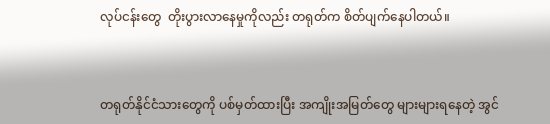လုပ်ငန်းတွေ  တိုးပွားလာနေမှုကိုလည်း တရုတ်က စိတ်ပျက်နေပါတယ်။



တရုတ်နိုင်ငံသားတွေကို ပစ်မှတ်ထားပြီး အကျိုးအမြတ်တွေ များများရနေတဲ့ အွင်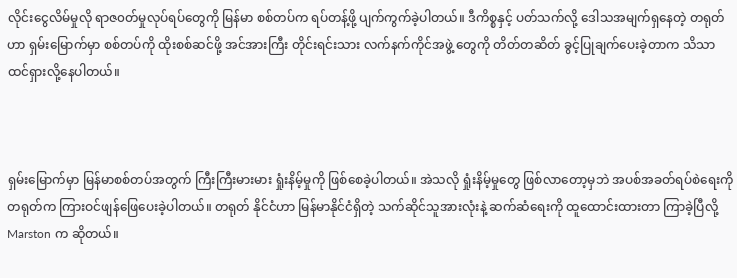လိုင်းငွေလိမ်မှုလို ရာဇ၀တ်မှုလုပ်ရပ်တွေကို မြန်မာ စစ်တပ်က ရပ်တန့်ဖို့ ပျက်ကွက်ခဲ့ပါတယ်။ ဒီကိစ္စနှင့် ပတ်သက်လို့ ဒေါသအမျက်ရှနေတဲ့ တရုတ်ဟာ ရှမ်းမြောက်မှာ စစ်တပ်ကို ထိုးစစ်ဆင်ဖို့ အင်အားကြီး တိုင်းရင်းသား လက်နက်ကိုင်အဖွဲ့ တွေကို တိတ်တဆိတ် ခွင့်ပြုချက်ပေးခဲ့တာက သိသာထင်ရှားလို့နေပါတယ်။



ရှမ်းမြောက်မှာ မြန်မာစစ်တပ်အတွက် ကြီးကြီးမားမား ရှုံးနိမ့်မှုကို ဖြစ်စေခဲ့ပါတယ်။ အဲသလို ရှုံးနိမ့်မှုတွေ ဖြစ်လာတော့မှဘဲ အပစ်အခတ်ရပ်စဲရေးကိုတရုတ်က ကြားဝင်ဖျန်ဖြေပေးခဲ့ပါတယ်။ တရုတ် နိုင်ငံဟာ မြန်မာနိုင်ငံရှိတဲ့ သက်ဆိုင်သူအားလုံးနဲ့ ဆက်ဆံရေးကို ထူထောင်းထားတာ ကြာခဲ့ပြီလို့  Marston က ဆိုတယ်။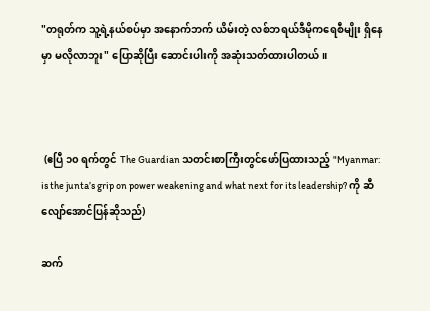"တရုတ်က သူ့ရဲ့နယ်စပ်မှာ အနောက်ဘက် ယိမ်းတဲ့ လစ်ဘရယ်ဒီမိုကရေစီမျိုး ရှိနေမှာ မလိုလာဘူး" ပြောဆိုပြီး ဆောင်းပါးကို အဆုံးသတ်ထားပါတယ်။



 (ဧပြီ ၁၀ ရက်တွင် The Guardian သတင်းစာကြီးတွင်ဖော်ပြထားသည့် "Myanmar: is the junta’s grip on power weakening and what next for its leadership? ကို ဆီလျော်အောင်ပြန်ဆိုသည်)

ဆက်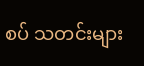စပ် သတင်းများ